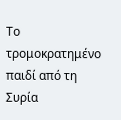Το τρομοκρατημένο παιδί από τη Συρία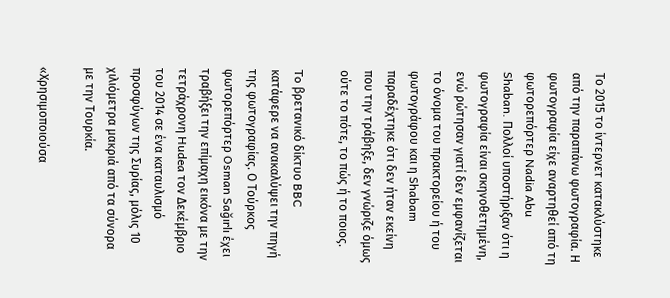Το 2015 το ίντερνετ κατακλύστηκε από την παραπάνω φωτογραφία. Η φωτογραφία είχε αναρτηθεί από τη φωτορεπόρτερ Nadia Abu Shaban. Πολλοί υποστήριξαν ότι η φωτογραφία είναι σκηνοθετημένη, ενώ ρώτησαν γιατί δεν εμφανίζεται το όνομα του πρακτορείου ή του φωτογράφου και η Shabam παραδέχτηκε ότι δεν ήταν εκείνη που την τράβηξε, δεν γνώριζε όμως ούτε το πότε, το πώς ή το ποιος.

To βρετανικό δίκτυο BBC κατάφερε να ανακαλύψει την πηγή της φωτογραφίας. Ο Τούρκος φωτορεπόρτερ Osman Sağırlı έχει τραβήξει την επίμαχη εικόνα με την τετράχρονη Hudea τον Δεκέμβριο του 2014 σε ένα καταυλισμό προσφύγων της Συρίας, μόλις 10 χιλιόμετρα μακριά από τα σύνορα με την Τουρκία.

«Χρησιμοποιούσα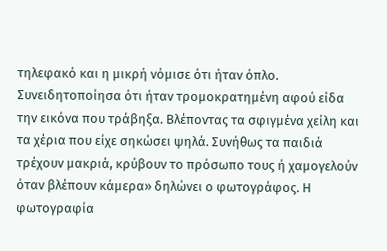τηλεφακό και η μικρή νόμισε ότι ήταν όπλο. Συνειδητοποίησα ότι ήταν τρομοκρατημένη αφού είδα την εικόνα που τράβηξα. Βλέποντας τα σφιγμένα χείλη και τα χέρια που είχε σηκώσει ψηλά. Συνήθως τα παιδιά τρέχουν μακριά, κρύβουν το πρόσωπο τους ή χαμογελούν όταν βλέπουν κάμερα» δηλώνει ο φωτογράφος. Η φωτογραφία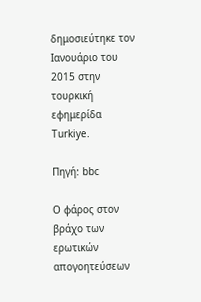δημοσιεύτηκε τον Ιανουάριο του 2015 στην τουρκική εφημερίδα Turkiye.

Πηγή: bbc

Ο φάρος στον βράχο των ερωτικών απογοητεύσεων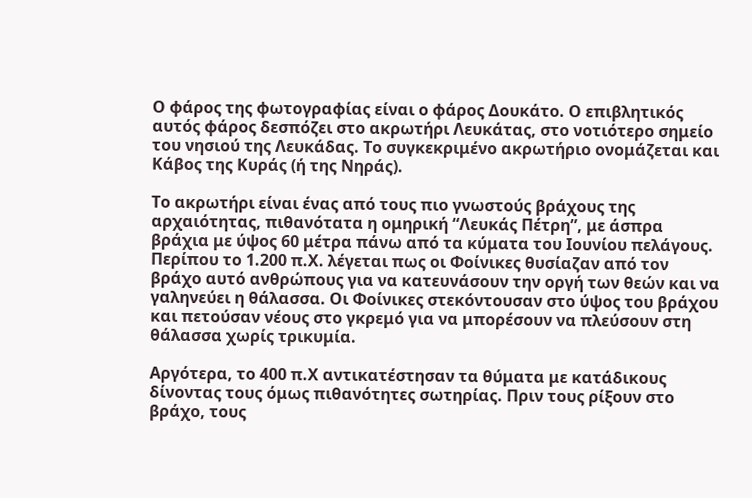Ο φάρος της φωτογραφίας είναι ο φάρος Δουκάτο. Ο επιβλητικός αυτός φάρος δεσπόζει στο ακρωτήρι Λευκάτας, στο νοτιότερο σημείο του νησιού της Λευκάδας. Το συγκεκριμένο ακρωτήριο ονομάζεται και Κάβος της Κυράς (ή της Νηράς).

Το ακρωτήρι είναι ένας από τους πιο γνωστούς βράχους της αρχαιότητας, πιθανότατα η ομηρική “Λευκάς Πέτρη”, με άσπρα βράχια με ύψος 60 μέτρα πάνω από τα κύματα του Ιουνίου πελάγους. Περίπου το 1.200 π.Χ. λέγεται πως οι Φοίνικες θυσίαζαν από τον βράχο αυτό ανθρώπους για να κατευνάσουν την οργή των θεών και να γαληνεύει η θάλασσα. Οι Φοίνικες στεκόντουσαν στο ύψος του βράχου και πετούσαν νέους στο γκρεμό για να μπορέσουν να πλεύσουν στη θάλασσα χωρίς τρικυμία.

Αργότερα, το 400 π.Χ αντικατέστησαν τα θύματα με κατάδικους δίνοντας τους όμως πιθανότητες σωτηρίας. Πριν τους ρίξουν στο βράχο, τους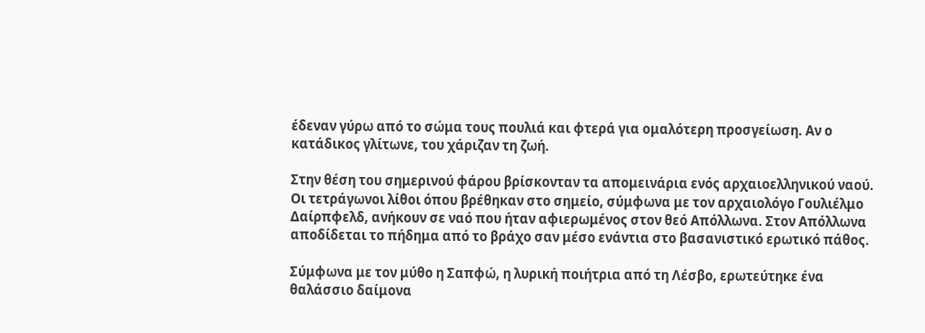έδεναν γύρω από το σώμα τους πουλιά και φτερά για ομαλότερη προσγείωση. Αν ο κατάδικος γλίτωνε, του χάριζαν τη ζωή.

Στην θέση του σημερινού φάρου βρίσκονταν τα απομεινάρια ενός αρχαιοελληνικού ναού. Οι τετράγωνοι λίθοι όπου βρέθηκαν στο σημείο, σύμφωνα με τον αρχαιολόγο Γουλιέλμο Δαίρπφελδ, ανήκουν σε ναό που ήταν αφιερωμένος στον θεό Απόλλωνα. Στον Απόλλωνα αποδίδεται το πήδημα από το βράχο σαν μέσο ενάντια στο βασανιστικό ερωτικό πάθος.

Σύμφωνα με τον μύθο η Σαπφώ, η λυρική ποιήτρια από τη Λέσβο, ερωτεύτηκε ένα θαλάσσιο δαίμονα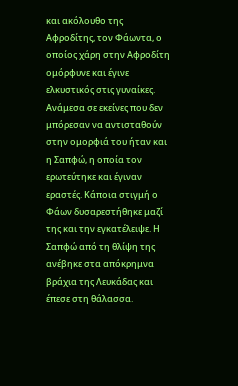και ακόλουθο της Αφροδίτης, τον Φάωντα, ο οποίος χάρη στην Αφροδίτη ομόρφυνε και έγινε ελκυστικός στις γυναίκες. Ανάμεσα σε εκείνες που δεν μπόρεσαν να αντισταθούν στην ομορφιά του ήταν και η Σαπφώ, η οποία τον ερωτεύτηκε και έγιναν εραστές. Κάποια στιγμή ο Φάων δυσαρεστήθηκε μαζί της και την εγκατέλειψε. Η Σαπφώ από τη θλίψη της ανέβηκε στα απόκρημνα βράχια της Λευκάδας και έπεσε στη θάλασσα.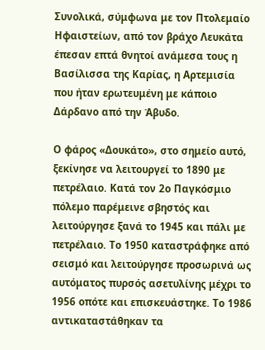Συνολικά, σύμφωνα με τον Πτολεμαίο Ηφαιστείων, από τον βράχο Λευκάτα έπεσαν επτά θνητοί ανάμεσα τους η Βασίλισσα της Καρίας, η Αρτεμισία που ήταν ερωτευμένη με κάποιο Δάρδανο από την Άβυδο.

Ο φάρος «Δουκάτο», στο σημείο αυτό, ξεκίνησε να λειτουργεί το 1890 με πετρέλαιο. Κατά τον 2ο Παγκόσμιο πόλεμο παρέμεινε σβηστός και λειτούργησε ξανά το 1945 και πάλι με πετρέλαιο. Το 1950 καταστράφηκε από σεισμό και λειτούργησε προσωρινά ως αυτόματος πυρσός ασετυλίνης μέχρι το 1956 οπότε και επισκευάστηκε. Το 1986 αντικαταστάθηκαν τα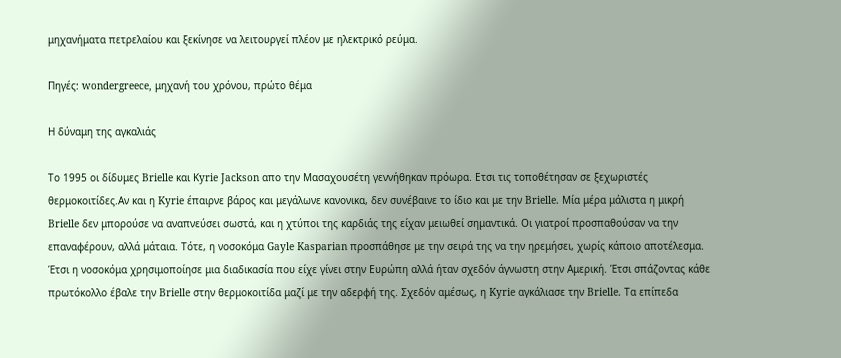μηχανήματα πετρελαίου και ξεκίνησε να λειτουργεί πλέον με ηλεκτρικό ρεύμα.

Πηγές: wondergreece, μηχανή του χρόνου, πρώτο θέμα

Η δύναμη της αγκαλιάς

Το 1995 οι δίδυμες Brielle και Κyrie Jackson απο την Μασαχουσέτη γεννήθηκαν πρόωρα. Ετσι τις τοποθέτησαν σε ξεχωριστές θερμοκοιτίδες.Αν και η Kyrie έπαιρνε βάρος και μεγάλωνε κανονικα, δεν συνέβαινε το ίδιο και με την Brielle. Μία μέρα μάλιστα η μικρή Brielle δεν μπορούσε να αναπνεύσει σωστά, και η χτύποι της καρδιάς της είχαν μειωθεί σημαντικά. Οι γιατροί προσπαθούσαν να την επαναφέρουν, αλλά μάταια. Τότε, η νοσοκόμα Gayle Kasparian προσπάθησε με την σειρά της να την ηρεμήσει, χωρίς κάποιο αποτέλεσμα. Έτσι η νοσοκόμα χρησιμοποίησε μια διαδικασία που είχε γίνει στην Ευρώπη αλλά ήταν σχεδόν άγνωστη στην Αμερική. Έτσι σπάζοντας κάθε πρωτόκολλο έβαλε την Brielle στην θερμοκοιτίδα μαζί με την αδερφή της. Σχεδόν αμέσως, η Kyrie αγκάλιασε την Brielle. Τα επίπεδα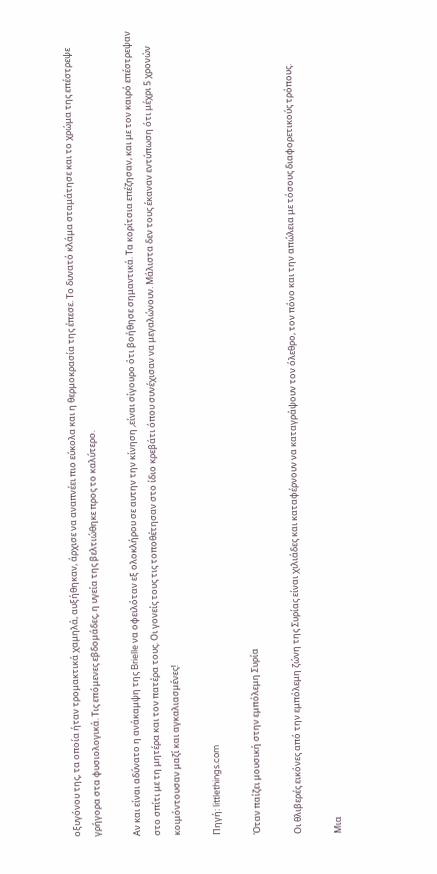οξυγόνου της, τα οποία ήταν τρομακτικά χαμηλά, αυξήθηκαν, άρχισε να αναπνέει πιο εύκολα και η θερμοκρασία της έπεσε. Το δυνατό κλάμα σταμάτησε και το χρώμα της επέστρεψε γρήγορα στα φυσιολογικά. Τις επόμενες εβδομάδες, η υγεία της βελτιώθηκε προς το καλύτερο.

Αν και είναι αδύνατο η ανάκαμψη της Brielle να οφειλόταν εξ ολοκλήρου σε αυτην την κίνηση ,είναι σίγουρο ότι βοήθησε σημαντικά. Τα κορίτσια επέζησαν, και με τον καιρό επέστρεψαν στο σπίτι με τη μητέρα και τον πατέρα τους. Οι γονείς τους τις τοποθέτησαν στο ίδιο κρεβάτι όπου συνέχισαν να μεγαλώνουν. Μάλιστα δεν τους έκαναν εντύπωση ότι μέχρι 5 χρονών κοιμόντουσαν μαζί και αγκαλιασμένες!

Πηγή: littlethings.com

Όταν παίζει μουσική στην εμπόλεμη Συρία

Οι θλιβερές εικόνες από την εμπόλεμη ζώνη της Συρίας είναι χιλιάδες και καταφέρνουν να καταγράψουν τον όλεθρο, τον πόνο και την απώλεια με τόσους διαφορετικούς τρόπους.

Μια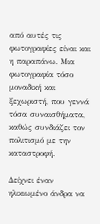από αυτές τις φωτογραφίες είναι και η παραπάνω. Μια φωτογραφία τόσο μοναδική και ξεχωριστή, που γεννά τόσα συναισθήματα, καθώς συνδιάζει τον πολιτισμό με την καταστροφή.

Δείχνει έναν ηλικιωμένο άνδρα να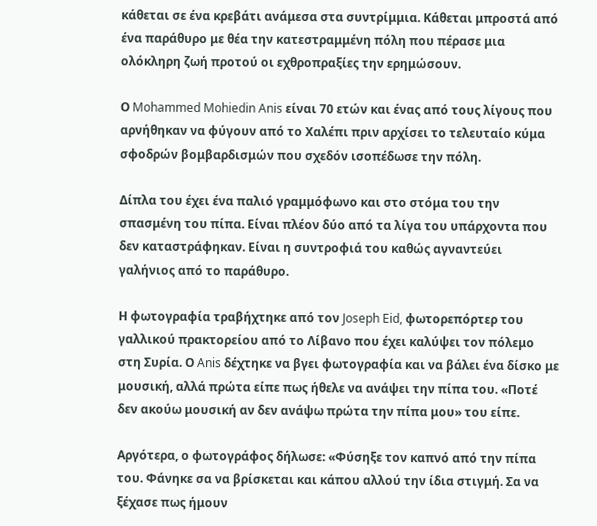κάθεται σε ένα κρεβάτι ανάμεσα στα συντρίμμια. Κάθεται μπροστά από ένα παράθυρο με θέα την κατεστραμμένη πόλη που πέρασε μια ολόκληρη ζωή προτού οι εχθροπραξίες την ερημώσουν.

Ο Mohammed Mohiedin Anis είναι 70 ετών και ένας από τους λίγους που αρνήθηκαν να φύγουν από το Χαλέπι πριν αρχίσει το τελευταίο κύμα σφοδρών βομβαρδισμών που σχεδόν ισοπέδωσε την πόλη.

Δίπλα του έχει ένα παλιό γραμμόφωνο και στο στόμα του την σπασμένη του πίπα. Είναι πλέον δύο από τα λίγα του υπάρχοντα που δεν καταστράφηκαν. Είναι η συντροφιά του καθώς αγναντεύει γαλήνιος από το παράθυρο.

Η φωτογραφία τραβήχτηκε από τον Joseph Eid, φωτορεπόρτερ του γαλλικού πρακτορείου από το Λίβανο που έχει καλύψει τον πόλεμο στη Συρία. Ο Anis δέχτηκε να βγει φωτογραφία και να βάλει ένα δίσκο με μουσική, αλλά πρώτα είπε πως ήθελε να ανάψει την πίπα του. «Ποτέ δεν ακούω μουσική αν δεν ανάψω πρώτα την πίπα μου» του είπε.

Αργότερα, ο φωτογράφος δήλωσε: «Φύσηξε τον καπνό από την πίπα του. Φάνηκε σα να βρίσκεται και κάπου αλλού την ίδια στιγμή. Σα να ξέχασε πως ήμουν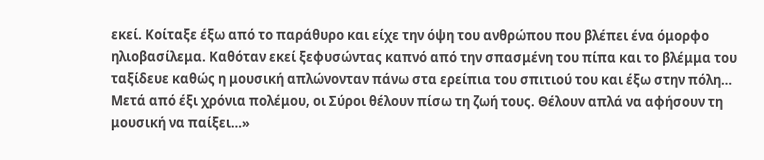εκεί. Κοίταξε έξω από το παράθυρο και είχε την όψη του ανθρώπου που βλέπει ένα όμορφο ηλιοβασίλεμα. Καθόταν εκεί ξεφυσώντας καπνό από την σπασμένη του πίπα και το βλέμμα του ταξίδευε καθώς η μουσική απλώνονταν πάνω στα ερείπια του σπιτιού του και έξω στην πόλη… Μετά από έξι χρόνια πολέμου, οι Σύροι θέλουν πίσω τη ζωή τους. Θέλουν απλά να αφήσουν τη μουσική να παίξει…»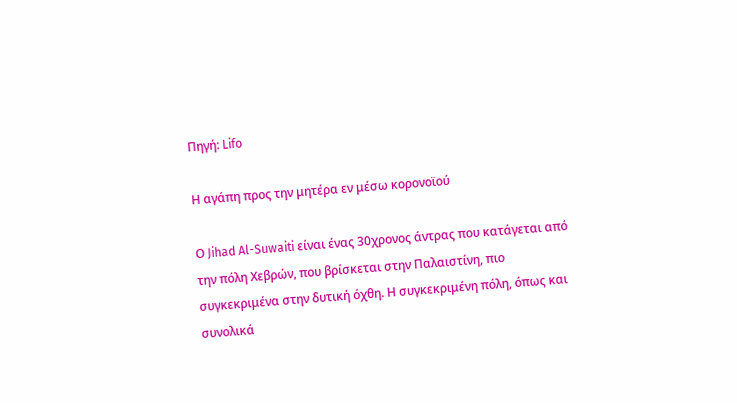Πηγή: Lifo

Η αγάπη προς την μητέρα εν μέσω κορονοϊού

Ο Jihad Al-Suwaiti είναι ένας 30χρονος άντρας που κατάγεται από την πόλη Χεβρών, που βρίσκεται στην Παλαιστίνη, πιο συγκεκριμένα στην δυτική όχθη. Η συγκεκριμένη πόλη, όπως και συνολικά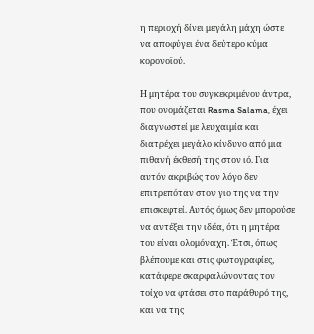η περιοχή δίνει μεγάλη μάχη ώστε να αποφύγει ένα δεύτερο κύμα κορονοϊού.

Η μητέρα του συγκεκριμένου άντρα, που ονομάζεται Rasma Salama, έχει διαγνωστεί με λευχαιμία και διατρέχει μεγάλο κίνδυνο από μια πιθανή έκθεσή της στον ιό. Για αυτόν ακριβώς τον λόγο δεν επιτρεπόταν στον γιο της να την επισκεφτεί. Αυτός όμως δεν μπορούσε να αντέξει την ιδέα, ότι η μητέρα του είναι ολομόναχη. Έτσι, όπως βλέπουμε και στις φωτογραφίες, κατάφερε σκαρφαλώνοντας τον τοίχο να φτάσει στο παράθυρό της, και να της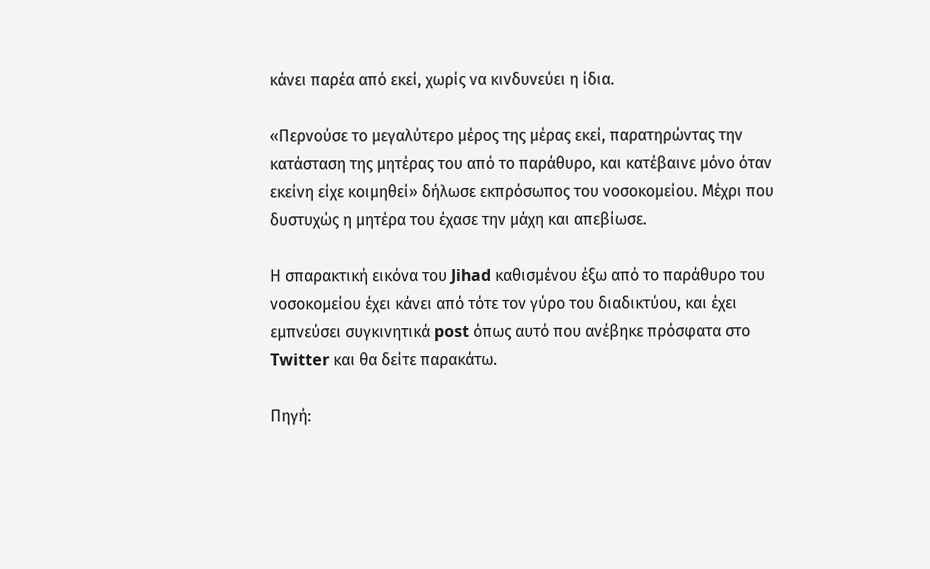κάνει παρέα από εκεί, χωρίς να κινδυνεύει η ίδια.

«Περνούσε το μεγαλύτερο μέρος της μέρας εκεί, παρατηρώντας την κατάσταση της μητέρας του από το παράθυρο, και κατέβαινε μόνο όταν εκείνη είχε κοιμηθεί» δήλωσε εκπρόσωπος του νοσοκομείου. Μέχρι που δυστυχώς η μητέρα του έχασε την μάχη και απεβίωσε.

Η σπαρακτική εικόνα του Jihad καθισμένου έξω από το παράθυρο του νοσοκομείου έχει κάνει από τότε τον γύρο του διαδικτύου, και έχει εμπνεύσει συγκινητικά post όπως αυτό που ανέβηκε πρόσφατα στο Twitter και θα δείτε παρακάτω.

Πηγή: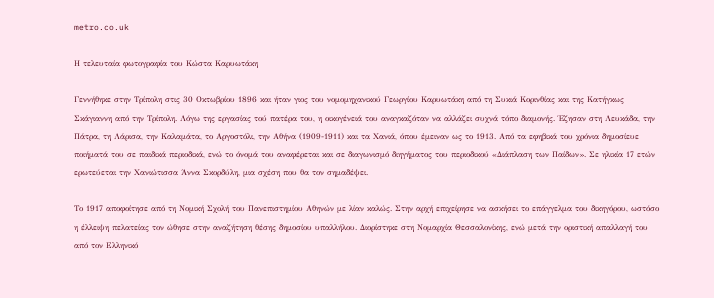metro.co.uk

Η τελευταία φωτογραφία του Κώστα Καρυωτάκη

Γεννήθηκε στην Τρίπολη στις 30 Οκτωβρίου 1896 και ήταν γιος του νομομηχανικού Γεωργίου Καρυωτάκη από τη Συκιά Κορινθίας και της Κατήγκως Σκάγιαννη από την Τρίπολη. Λόγω της εργασίας τού πατέρα του, η οικογένειά του αναγκαζόταν να αλλάζει συχνά τόπο διαμονής. Έζησαν στη Λευκάδα, την Πάτρα, τη Λάρισα, την Καλαμάτα, το Αργοστόλι, την Αθήνα (1909-1911) και τα Χανιά, όπου έμειναν ως το 1913. Από τα εφηβικά του χρόνια δημοσίευε ποιήματά του σε παιδικά περιοδικά, ενώ το όνομά του αναφέρεται και σε διαγωνισμό διηγήματος του περιοδικού «Διάπλαση των Παίδων». Σε ηλικία 17 ετών ερωτεύεται την Χανιώτισσα Άννα Σκορδύλη, μια σχέση που θα τον σημαδέψει.

Το 1917 αποφοίτησε από τη Νομική Σχολή του Πανεπιστημίου Αθηνών με λίαν καλώς. Στην αρχή επιχείρησε να ασκήσει το επάγγελμα του δικηγόρου, ωστόσο η έλλειψη πελατείας τον ώθησε στην αναζήτηση θέσης δημοσίου υπαλλήλου. Διορίστηκε στη Νομαρχία Θεσσαλονίκης, ενώ μετά την οριστική απαλλαγή του από τον Ελληνικό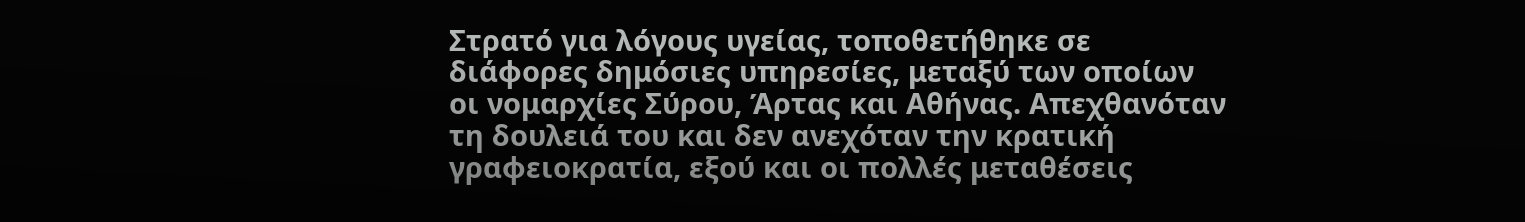Στρατό για λόγους υγείας, τοποθετήθηκε σε διάφορες δημόσιες υπηρεσίες, μεταξύ των οποίων οι νομαρχίες Σύρου, Άρτας και Αθήνας. Απεχθανόταν τη δουλειά του και δεν ανεχόταν την κρατική γραφειοκρατία, εξού και οι πολλές μεταθέσεις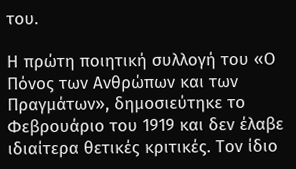του.

Η πρώτη ποιητική συλλογή του «Ο Πόνος των Ανθρώπων και των Πραγμάτων», δημοσιεύτηκε το Φεβρουάριο του 1919 και δεν έλαβε ιδιαίτερα θετικές κριτικές. Τον ίδιο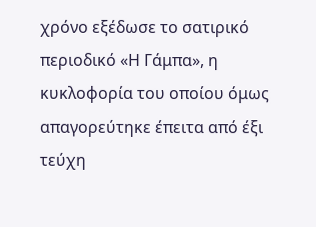χρόνο εξέδωσε το σατιρικό περιοδικό «Η Γάμπα», η κυκλοφορία του οποίου όμως απαγορεύτηκε έπειτα από έξι τεύχη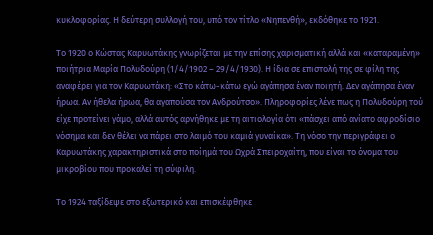κυκλοφορίας. Η δεύτερη συλλογή του, υπό τον τίτλο «Νηπενθή», εκδόθηκε το 1921.

Το 1920 ο Κώστας Καρυωτάκης γνωρίζεται με την επίσης χαρισματική αλλά και «καταραμένη» ποιήτρια Μαρία Πολυδούρη (1/4/1902 – 29/4/1930). Η ίδια σε επιστολή της σε φίλη της αναφέρει για τον Καρυωτάκη: «Στο κάτω-κάτω εγώ αγάπησα έναν ποιητή. Δεν αγάπησα έναν ήρωα. Αν ήθελα ήρωα, θα αγαπούσα τον Ανδρούτσο». Πληροφορίες λένε πως η Πολυδούρη τού είχε προτείνει γάμο, αλλά αυτός αρνήθηκε με τη αιτιολογία ότι «πάσχει από ανίατο αφροδίσιο νόσημα και δεν θέλει να πάρει στο λαιμό του καμιά γυναίκα». Τη νόσο την περιγράφει ο Καρυωτάκης χαρακτηριστικά στο ποίημά του Ωχρά Σπειροχαίτη, που είναι το όνομα του μικροβίου που προκαλεί τη σύφιλη.

Το 1924 ταξίδεψε στο εξωτερικό και επισκέφθηκε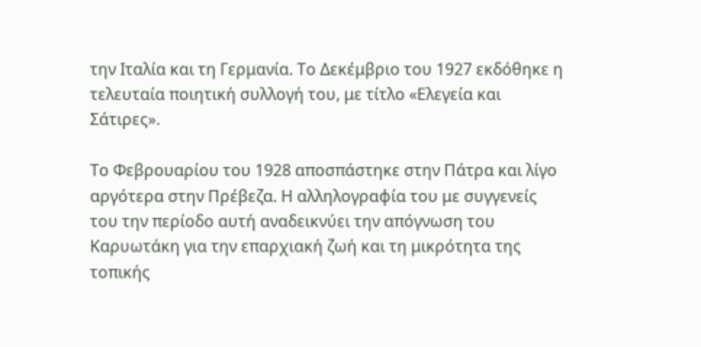την Ιταλία και τη Γερμανία. Το Δεκέμβριο του 1927 εκδόθηκε η τελευταία ποιητική συλλογή του, με τίτλο «Ελεγεία και Σάτιρες».

Το Φεβρουαρίου του 1928 αποσπάστηκε στην Πάτρα και λίγο αργότερα στην Πρέβεζα. Η αλληλογραφία του με συγγενείς του την περίοδο αυτή αναδεικνύει την απόγνωση του Καρυωτάκη για την επαρχιακή ζωή και τη μικρότητα της τοπικής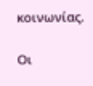κοινωνίας.

Οι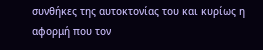συνθήκες της αυτοκτονίας του και κυρίως η αφορμή που τον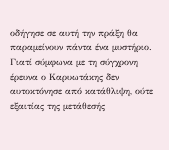οδήγησε σε αυτή την πράξη θα παραμείνουν πάντα ένα μυστήριο. Γιατί σύμφωνα με τη σύγχρονη έρευνα ο Καρυωτάκης δεν αυτοκτόνησε από κατάθλιψη, ούτε εξαιτίας της μετάθεσής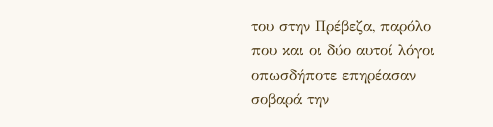του στην Πρέβεζα, παρόλο που και οι δύο αυτοί λόγοι οπωσδήποτε επηρέασαν σοβαρά την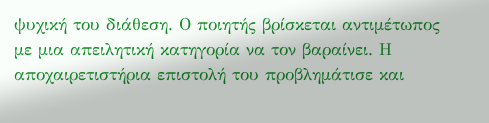ψυχική του διάθεση. Ο ποιητής βρίσκεται αντιμέτωπος με μια απειλητική κατηγορία να τον βαραίνει. Η αποχαιρετιστήρια επιστολή του προβλημάτισε και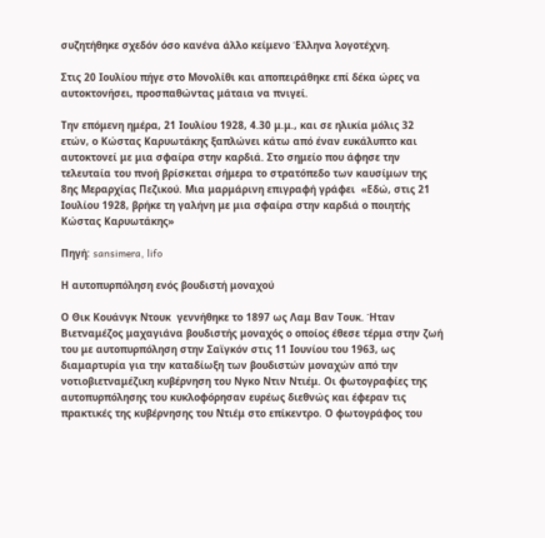συζητήθηκε σχεδόν όσο κανένα άλλο κείμενο Έλληνα λογοτέχνη.

Στις 20 Ιουλίου πήγε στο Μονολίθι και αποπειράθηκε επί δέκα ώρες να αυτοκτονήσει, προσπαθώντας μάταια να πνιγεί.

Την επόμενη ημέρα, 21 Ιουλίου 1928, 4.30 μ.μ., και σε ηλικία μόλις 32 ετών, ο Κώστας Καρυωτάκης ξαπλώνει κάτω από έναν ευκάλυπτο και αυτοκτονεί με μια σφαίρα στην καρδιά. Στο σημείο που άφησε την τελευταία του πνοή βρίσκεται σήμερα το στρατόπεδο των καυσίμων της 8ης Μεραρχίας Πεζικού. Μια μαρμάρινη επιγραφή γράφει  «Εδώ, στις 21 Ιουλίου 1928, βρήκε τη γαλήνη με μια σφαίρα στην καρδιά ο ποιητής Κώστας Καρυωτάκης»

Πηγή: sansimera, lifo

Η αυτοπυρπόληση ενός βουδιστή μοναχού

Ο Θικ Κουάνγκ Ντουκ  γεννήθηκε το 1897 ως Λαμ Βαν Τουκ. Ήταν Βιετναμέζος μαχαγιάνα βουδιστής μοναχός ο οποίος έθεσε τέρμα στην ζωή του με αυτοπυρπόληση στην Σαϊγκόν στις 11 Ιουνίου του 1963, ως διαμαρτυρία για την καταδίωξη των βουδιστών μοναχών από την νοτιοβιετναμέζικη κυβέρνηση του Νγκο Ντιν Ντιέμ. Οι φωτογραφίες της αυτοπυρπόλησης του κυκλοφόρησαν ευρέως διεθνώς και έφεραν τις πρακτικές της κυβέρνησης του Ντιέμ στο επίκεντρο. Ο φωτογράφος του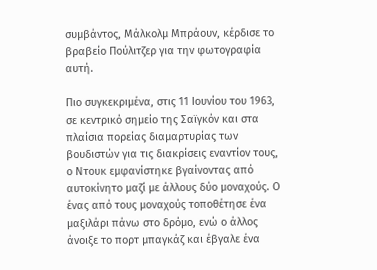συμβάντος, Μάλκολμ Μπράουν, κέρδισε το βραβείο Πούλιτζερ για την φωτογραφία αυτή.

Πιο συγκεκριμένα, στις 11 Ιουνίου του 1963, σε κεντρικό σημείο της Σαϊγκόν και στα πλαίσια πορείας διαμαρτυρίας των βουδιστών για τις διακρίσεις εναντίον τους, ο Ντουκ εμφανίστηκε βγαίνοντας από αυτοκίνητο μαζί με άλλους δύο μοναχούς. Ο ένας από τους μοναχούς τοποθέτησε ένα μαξιλάρι πάνω στο δρόμο, ενώ ο άλλος άνοιξε το πορτ μπαγκάζ και έβγαλε ένα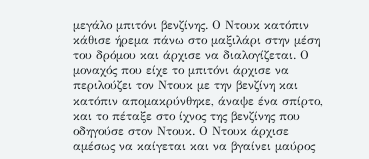μεγάλο μπιτόνι βενζίνης. Ο Ντουκ κατόπιν κάθισε ήρεμα πάνω στο μαξιλάρι στην μέση του δρόμου και άρχισε να διαλογίζεται. Ο μοναχός που είχε το μπιτόνι άρχισε να περιλούζει τον Ντουκ με την βενζίνη και κατόπιν απομακρύνθηκε, άναψε ένα σπίρτο, και το πέταξε στο ίχνος της βενζίνης που οδηγούσε στον Ντουκ. Ο Ντουκ άρχισε αμέσως να καίγεται και να βγαίνει μαύρος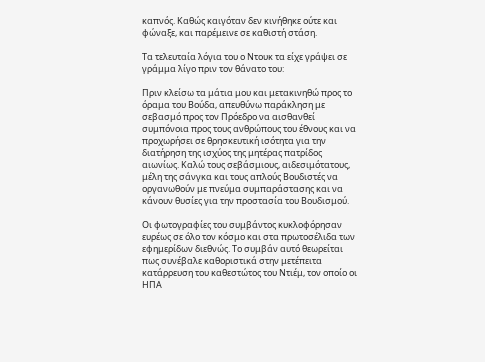καπνός. Καθώς καιγόταν δεν κινήθηκε ούτε και φώναξε, και παρέμεινε σε καθιστή στάση.

Τα τελευταία λόγια του ο Ντουκ τα είχε γράψει σε γράμμα λίγο πριν τον θάνατο του:

Πριν κλείσω τα μάτια μου και μετακινηθώ προς το όραμα του Βούδα, απευθύνω παράκληση με σεβασμό προς τον Πρόεδρο να αισθανθεί συμπόνοια προς τους ανθρώπους του έθνους και να προχωρήσει σε θρησκευτική ισότητα για την διατήρηση της ισχύος της μητέρας πατρίδος αιωνίως. Καλώ τους σεβάσμιους, αιδεσιμότατους, μέλη της σάνγκα και τους απλούς Βουδιστές να οργανωθούν με πνεύμα συμπαράστασης και να κάνουν θυσίες για την προστασία του Βουδισμού.

Οι φωτογραφίες του συμβάντος κυκλοφόρησαν ευρέως σε όλο τον κόσμο και στα πρωτοσέλιδα των εφημερίδων διεθνώς. Το συμβάν αυτό θεωρείται πως συνέβαλε καθοριστικά στην μετέπειτα κατάρρευση του καθεστώτος του Ντιέμ, τον οποίο οι ΗΠΑ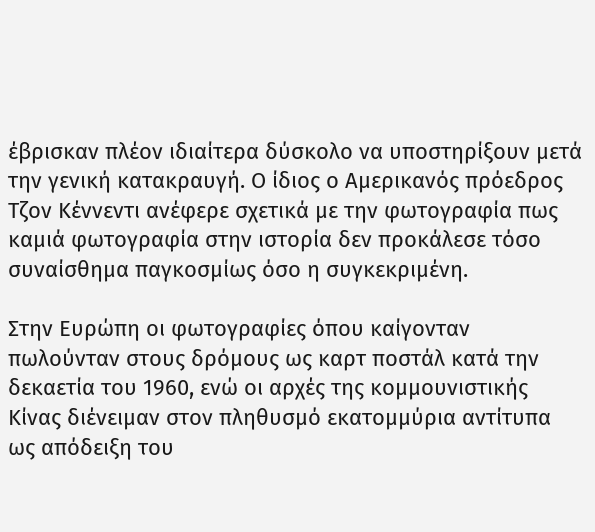έβρισκαν πλέον ιδιαίτερα δύσκολο να υποστηρίξουν μετά την γενική κατακραυγή. Ο ίδιος ο Αμερικανός πρόεδρος Τζον Κέννεντι ανέφερε σχετικά με την φωτογραφία πως καμιά φωτογραφία στην ιστορία δεν προκάλεσε τόσο συναίσθημα παγκοσμίως όσο η συγκεκριμένη.

Στην Ευρώπη οι φωτογραφίες όπου καίγονταν πωλούνταν στους δρόμους ως καρτ ποστάλ κατά την δεκαετία του 1960, ενώ οι αρχές της κομμουνιστικής Κίνας διένειμαν στον πληθυσμό εκατομμύρια αντίτυπα ως απόδειξη του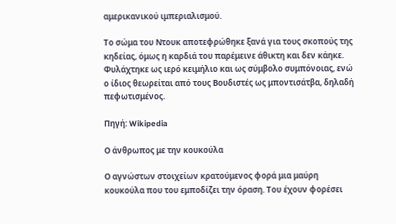αμερικανικού ιμπεριαλισμού.

Το σώμα του Ντουκ αποτεφρώθηκε ξανά για τους σκοπούς της κηδείας, όμως η καρδιά του παρέμεινε άθικτη και δεν κάηκε. Φυλάχτηκε ως ιερό κειμήλιο και ως σύμβολο συμπόνοιας, ενώ ο ίδιος θεωρείται από τους Βουδιστές ως μποντισάτβα, δηλαδή πεφωτισμένος.

Πηγή: Wikipedia

Ο άνθρωπος με την κουκούλα

Ο αγνώστων στοιχείων κρατούμενος φορά μια μαύρη κουκούλα που του εμποδίζει την όραση. Του έχουν φορέσει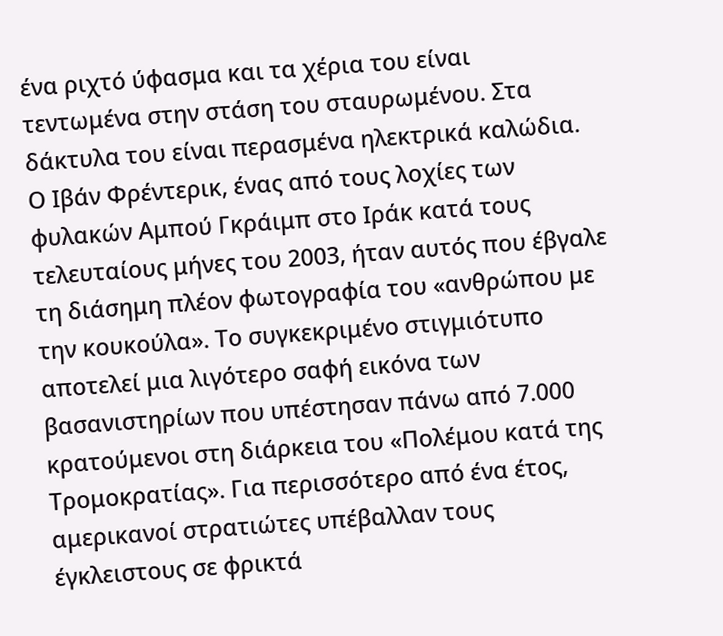ένα ριχτό ύφασμα και τα χέρια του είναι τεντωμένα στην στάση του σταυρωμένου. Στα δάκτυλα του είναι περασμένα ηλεκτρικά καλώδια. Ο Ιβάν Φρέντερικ, ένας από τους λοχίες των φυλακών Αμπού Γκράιμπ στο Ιράκ κατά τους τελευταίους μήνες του 2003, ήταν αυτός που έβγαλε τη διάσημη πλέον φωτογραφία του «ανθρώπου με την κουκούλα». Το συγκεκριμένο στιγμιότυπο αποτελεί μια λιγότερο σαφή εικόνα των βασανιστηρίων που υπέστησαν πάνω από 7.000 κρατούμενοι στη διάρκεια του «Πολέμου κατά της Τρομοκρατίας». Για περισσότερο από ένα έτος, αμερικανοί στρατιώτες υπέβαλλαν τους έγκλειστους σε φρικτά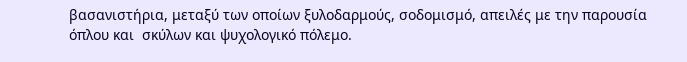βασανιστήρια, μεταξύ των οποίων ξυλοδαρμούς, σοδομισμό, απειλές με την παρουσία όπλου και  σκύλων και ψυχολογικό πόλεμο.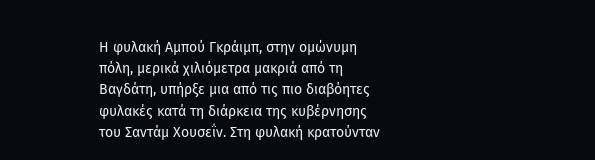Η φυλακή Αμπού Γκράιμπ, στην ομώνυμη πόλη, μερικά χιλιόμετρα μακριά από τη Βαγδάτη, υπήρξε μια από τις πιο διαβόητες φυλακές κατά τη διάρκεια της κυβέρνησης του Σαντάμ Χουσεΐν. Στη φυλακή κρατούνταν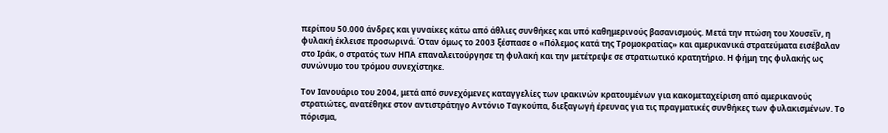περίπου 50.000 άνδρες και γυναίκες κάτω από άθλιες συνθήκες και υπό καθημερινούς βασανισμούς. Μετά την πτώση του Χουσεΐν, η φυλακή έκλεισε προσωρινά. Όταν όμως το 2003 ξέσπασε ο «Πόλεμος κατά της Τρομοκρατίας» και αμερικανικά στρατεύματα εισέβαλαν στο Ιράκ, ο στρατός των ΗΠΑ επαναλειτούργησε τη φυλακή και την μετέτρεψε σε στρατιωτικό κρατητήριο. Η φήμη της φυλακής ως συνώνυμο του τρόμου συνεχίστηκε.

Τον Ιανουάριο του 2004, μετά από συνεχόμενες καταγγελίες των ιρακινών κρατουμένων για κακομεταχείριση από αμερικανούς στρατιώτες, ανατέθηκε στον αντιστράτηγο Αντόνιο Ταγκούπα, διεξαγωγή έρευνας για τις πραγματικές συνθήκες των φυλακισμένων. Το πόρισμα,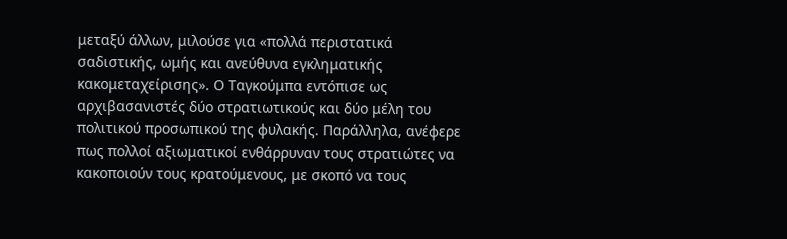μεταξύ άλλων, μιλούσε για «πολλά περιστατικά σαδιστικής, ωμής και ανεύθυνα εγκληματικής κακομεταχείρισης». Ο Ταγκούμπα εντόπισε ως αρχιβασανιστές δύο στρατιωτικούς και δύο μέλη του πολιτικού προσωπικού της φυλακής. Παράλληλα, ανέφερε πως πολλοί αξιωματικοί ενθάρρυναν τους στρατιώτες να κακοποιούν τους κρατούμενους, με σκοπό να τους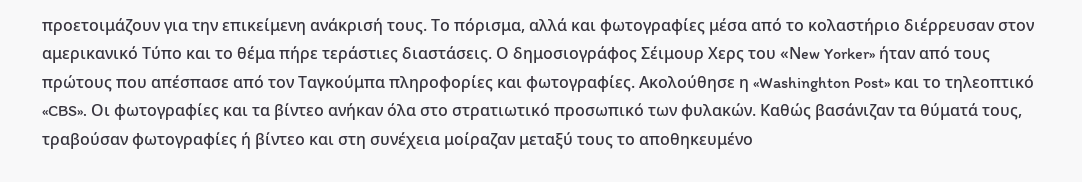προετοιμάζουν για την επικείμενη ανάκρισή τους. Το πόρισμα, αλλά και φωτογραφίες μέσα από το κολαστήριο διέρρευσαν στον αμερικανικό Τύπο και το θέμα πήρε τεράστιες διαστάσεις. Ο δημοσιογράφος Σέιμουρ Χερς του «Νew Yorker» ήταν από τους πρώτους που απέσπασε από τον Ταγκούμπα πληροφορίες και φωτογραφίες. Ακολούθησε η «Washinghton Post» και το τηλεοπτικό «CBS». Οι φωτογραφίες και τα βίντεο ανήκαν όλα στο στρατιωτικό προσωπικό των φυλακών. Καθώς βασάνιζαν τα θύματά τους, τραβούσαν φωτογραφίες ή βίντεο και στη συνέχεια μοίραζαν μεταξύ τους το αποθηκευμένο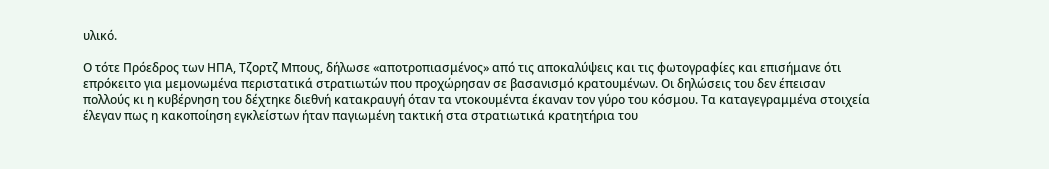υλικό.

Ο τότε Πρόεδρος των ΗΠΑ, Τζορτζ Μπους, δήλωσε «αποτροπιασμένος» από τις αποκαλύψεις και τις φωτογραφίες και επισήμανε ότι επρόκειτο για μεμονωμένα περιστατικά στρατιωτών που προχώρησαν σε βασανισμό κρατουμένων. Οι δηλώσεις του δεν έπεισαν πολλούς κι η κυβέρνηση του δέχτηκε διεθνή κατακραυγή όταν τα ντοκουμέντα έκαναν τον γύρο του κόσμου. Τα καταγεγραμμένα στοιχεία έλεγαν πως η κακοποίηση εγκλείστων ήταν παγιωμένη τακτική στα στρατιωτικά κρατητήρια του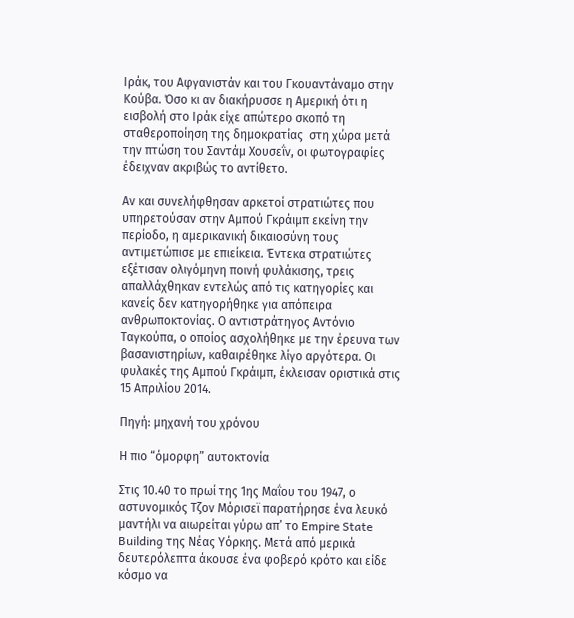Ιράκ, του Αφγανιστάν και του Γκουαντάναμο στην Κούβα. Όσο κι αν διακήρυσσε η Αμερική ότι η εισβολή στο Ιράκ είχε απώτερο σκοπό τη σταθεροποίηση της δημοκρατίας  στη χώρα μετά την πτώση του Σαντάμ Χουσεΐν, οι φωτογραφίες έδειχναν ακριβώς το αντίθετο.

Αν και συνελήφθησαν αρκετοί στρατιώτες που υπηρετούσαν στην Αμπού Γκράιμπ εκείνη την περίοδο, η αμερικανική δικαιοσύνη τους αντιμετώπισε με επιείκεια. Έντεκα στρατιώτες εξέτισαν ολιγόμηνη ποινή φυλάκισης, τρεις απαλλάχθηκαν εντελώς από τις κατηγορίες και κανείς δεν κατηγορήθηκε για απόπειρα ανθρωποκτονίας. Ο αντιστράτηγος Αντόνιο Ταγκούπα, ο οποίος ασχολήθηκε με την έρευνα των βασανιστηρίων, καθαιρέθηκε λίγο αργότερα. Οι φυλακές της Αμπού Γκράιμπ, έκλεισαν οριστικά στις 15 Απριλίου 2014.

Πηγή: μηχανή του χρόνου

Η πιο “όμορφη” αυτοκτονία

Στις 10.40 το πρωί της 1ης Μαΐου του 1947, ο αστυνομικός Τζον Μόρισεϊ παρατήρησε ένα λευκό μαντήλι να αιωρείται γύρω απ’ το Empire State Building της Νέας Υόρκης. Μετά από μερικά δευτερόλεπτα άκουσε ένα φοβερό κρότο και είδε κόσμο να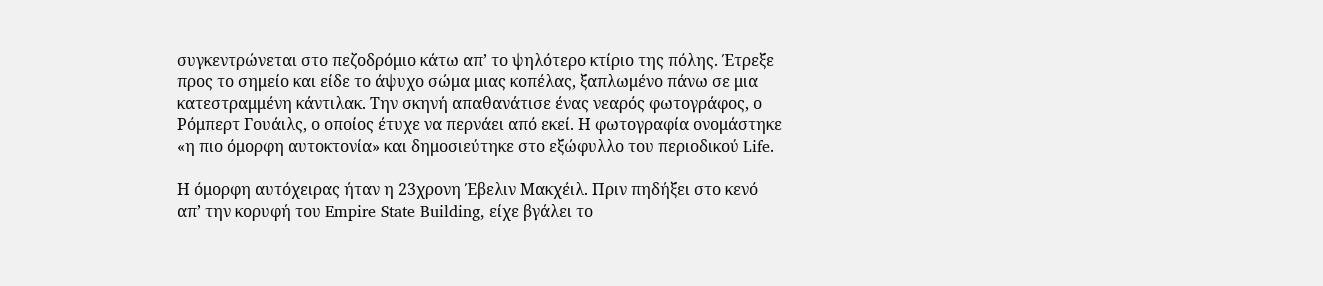συγκεντρώνεται στο πεζοδρόμιο κάτω απ’ το ψηλότερο κτίριο της πόλης. Έτρεξε προς το σημείο και είδε το άψυχο σώμα μιας κοπέλας, ξαπλωμένο πάνω σε μια κατεστραμμένη κάντιλακ. Την σκηνή απαθανάτισε ένας νεαρός φωτογράφος, ο Ρόμπερτ Γουάιλς, ο οποίος έτυχε να περνάει από εκεί. Η φωτογραφία ονομάστηκε «η πιο όμορφη αυτοκτονία» και δημοσιεύτηκε στο εξώφυλλο του περιοδικού Life.

Η όμορφη αυτόχειρας ήταν η 23χρονη Έβελιν Μακχέιλ. Πριν πηδήξει στο κενό απ’ την κορυφή του Empire State Building, είχε βγάλει το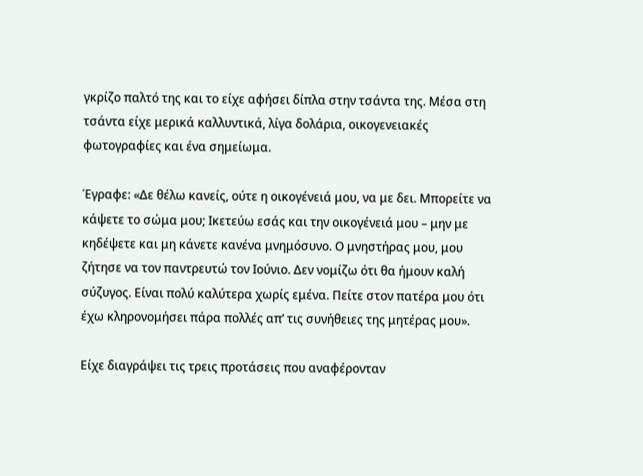γκρίζο παλτό της και το είχε αφήσει δίπλα στην τσάντα της. Μέσα στη τσάντα είχε μερικά καλλυντικά, λίγα δολάρια, οικογενειακές φωτογραφίες και ένα σημείωμα.

Έγραφε: «Δε θέλω κανείς, ούτε η οικογένειά μου, να με δει. Μπορείτε να κάψετε το σώμα μου; Ικετεύω εσάς και την οικογένειά μου – μην με κηδέψετε και μη κάνετε κανένα μνημόσυνο. Ο μνηστήρας μου, μου ζήτησε να τον παντρευτώ τον Ιούνιο. Δεν νομίζω ότι θα ήμουν καλή σύζυγος. Είναι πολύ καλύτερα χωρίς εμένα. Πείτε στον πατέρα μου ότι έχω κληρονομήσει πάρα πολλές απ’ τις συνήθειες της μητέρας μου».

Είχε διαγράψει τις τρεις προτάσεις που αναφέρονταν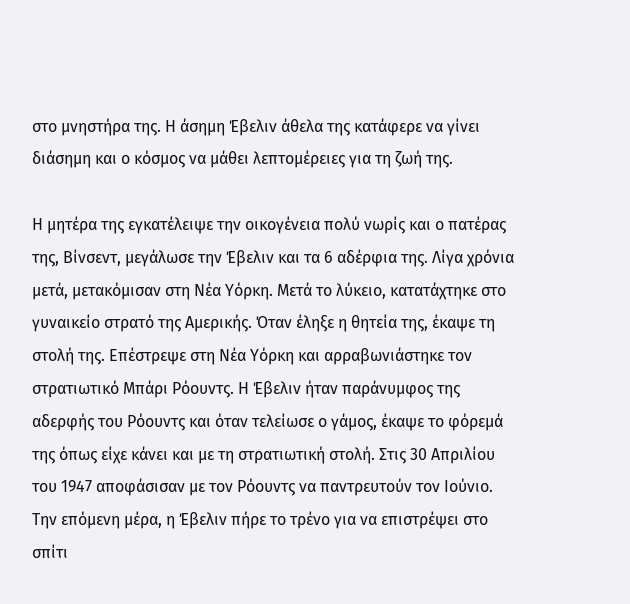στο μνηστήρα της. Η άσημη Έβελιν άθελα της κατάφερε να γίνει διάσημη και ο κόσμος να μάθει λεπτομέρειες για τη ζωή της.

Η μητέρα της εγκατέλειψε την οικογένεια πολύ νωρίς και ο πατέρας της, Βίνσεντ, μεγάλωσε την Έβελιν και τα 6 αδέρφια της. Λίγα χρόνια μετά, μετακόμισαν στη Νέα Υόρκη. Μετά το λύκειο, κατατάχτηκε στο γυναικείο στρατό της Αμερικής. Όταν έληξε η θητεία της, έκαψε τη στολή της. Επέστρεψε στη Νέα Υόρκη και αρραβωνιάστηκε τον στρατιωτικό Μπάρι Ρόουντς. Η Έβελιν ήταν παράνυμφος της αδερφής του Ρόουντς και όταν τελείωσε ο γάμος, έκαψε το φόρεμά της όπως είχε κάνει και με τη στρατιωτική στολή. Στις 30 Απριλίου του 1947 αποφάσισαν με τον Ρόουντς να παντρευτούν τον Ιούνιο. Την επόμενη μέρα, η Έβελιν πήρε το τρένο για να επιστρέψει στο σπίτι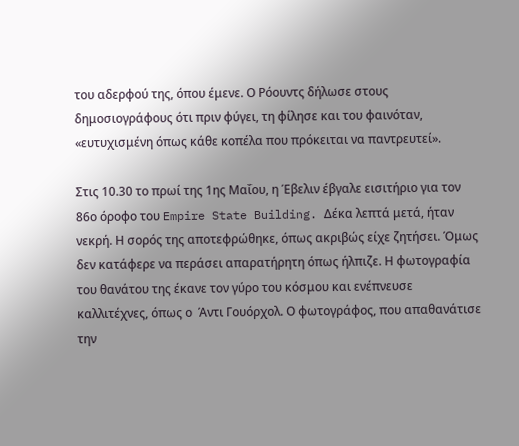του αδερφού της, όπου έμενε. Ο Ρόουντς δήλωσε στους δημοσιογράφους ότι πριν φύγει, τη φίλησε και του φαινόταν, «ευτυχισμένη όπως κάθε κοπέλα που πρόκειται να παντρευτεί».

Στις 10.30 το πρωί της 1ης Μαΐου, η Έβελιν έβγαλε εισιτήριο για τον 86ο όροφο του Empire State Building. Δέκα λεπτά μετά, ήταν νεκρή. Η σορός της αποτεφρώθηκε, όπως ακριβώς είχε ζητήσει. Όμως δεν κατάφερε να περάσει απαρατήρητη όπως ήλπιζε. Η φωτογραφία του θανάτου της έκανε τον γύρο του κόσμου και ενέπνευσε καλλιτέχνες, όπως ο  Άντι Γουόρχολ. Ο φωτογράφος, που απαθανάτισε την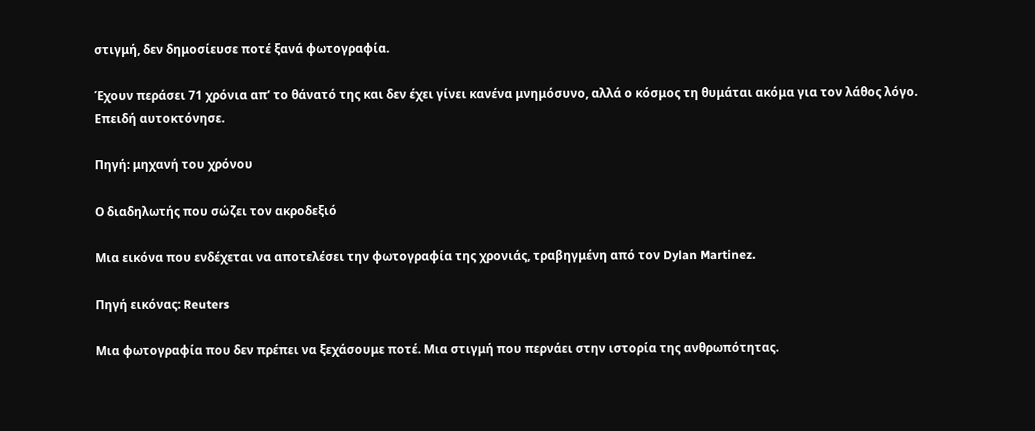στιγμή, δεν δημοσίευσε ποτέ ξανά φωτογραφία.

Έχουν περάσει 71 χρόνια απ’ το θάνατό της και δεν έχει γίνει κανένα μνημόσυνο, αλλά ο κόσμος τη θυμάται ακόμα για τον λάθος λόγο. Επειδή αυτοκτόνησε.

Πηγή: μηχανή του χρόνου

Ο διαδηλωτής που σώζει τον ακροδεξιό

Μια εικόνα που ενδέχεται να αποτελέσει την φωτογραφία της χρονιάς, τραβηγμένη από τον Dylan Martinez.

Πηγή εικόνας: Reuters

Μια φωτογραφία που δεν πρέπει να ξεχάσουμε ποτέ. Μια στιγμή που περνάει στην ιστορία της ανθρωπότητας.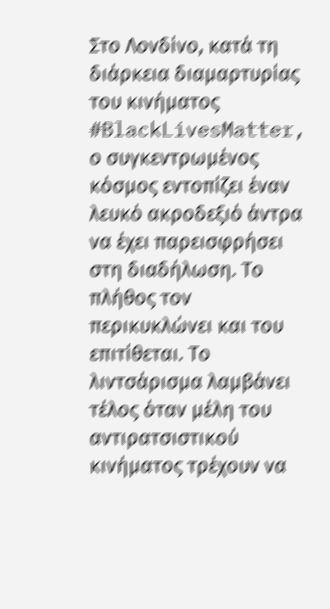Στο Λονδίνο, κατά τη διάρκεια διαμαρτυρίας του κινήματος #BlackLivesMatter, ο συγκεντρωμένος κόσμος εντοπίζει έναν λευκό ακροδεξιό άντρα να έχει παρεισφρήσει στη διαδήλωση. Το πλήθος τον περικυκλώνει και του επιτίθεται. Το λιντσάρισμα λαμβάνει τέλος όταν μέλη του αντιρατσιστικού κινήματος τρέχουν να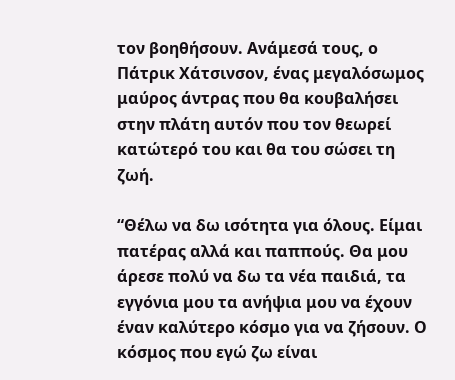τον βοηθήσουν. Ανάμεσά τους, ο Πάτρικ Χάτσινσον, ένας μεγαλόσωμος μαύρος άντρας που θα κουβαλήσει στην πλάτη αυτόν που τον θεωρεί κατώτερό του και θα του σώσει τη ζωή.

“Θέλω να δω ισότητα για όλους. Είμαι πατέρας αλλά και παππούς. Θα μου άρεσε πολύ να δω τα νέα παιδιά, τα εγγόνια μου τα ανήψια μου να έχουν έναν καλύτερο κόσμο για να ζήσουν. Ο κόσμος που εγώ ζω είναι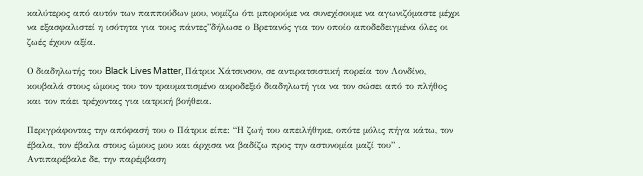καλύτερος από αυτόν των παππούδων μου, νομίζω ότι μπορούμε να συνεχίσουμε να αγωνιζόμαστε μέχρι να εξασφαλιστεί η ισότητα για τους πάντες”δήλωσε ο Βρετανός για τον οποίο αποδεδειγμένα όλες οι ζωές έχουν αξία.

Ο διαδηλωτής του Black Lives Matter, Πάτρικ Χάτσινσον, σε αντιρατσιστική πορεία τον Λονδίνο, κουβαλά στους ώμους του τον τραυματισμένο ακροδεξιό διαδηλωτή για να τον σώσει από το πλήθος και τον πάει τρέχοντας για ιατρική βοήθεια.

Περιγράφοντας την απόφασή του ο Πάτρικ είπε: “Η ζωή του απειλήθηκε, οπότε μόλις πήγα κάτω, τον έβαλα, τον έβαλα στους ώμους μου και άρχισα να βαδίζω προς την αστυνομία μαζί του” .
Αντιπαρέβαλε δε, την παρέμβαση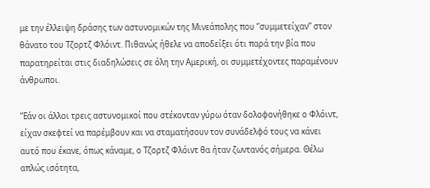με την έλλειψη δράσης των αστυνομικών της Μινεάπολης που “συμμετείχαν” στον θάνατο του Τζορτζ Φλόιντ. Πιθανώς ήθελε να αποδείξει ότι παρά την βία που παρατηρείται στις διαδηλώσεις σε όλη την Αμερική, οι συμμετέχοντες παραμένουν άνθρωποι.

“Εάν οι άλλοι τρεις αστυνομικοί που στέκονταν γύρω όταν δολοφονήθηκε ο Φλόιντ, είχαν σκεφτεί να παρέμβουν και να σταματήσουν τον συνάδελφό τους να κάνει αυτό που έκανε, όπως κάναμε, ο Τζορτζ Φλόιντ θα ήταν ζωντανός σήμερα. Θέλω απλώς ισότητα,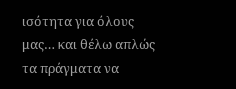ισότητα για όλους μας… και θέλω απλώς τα πράγματα να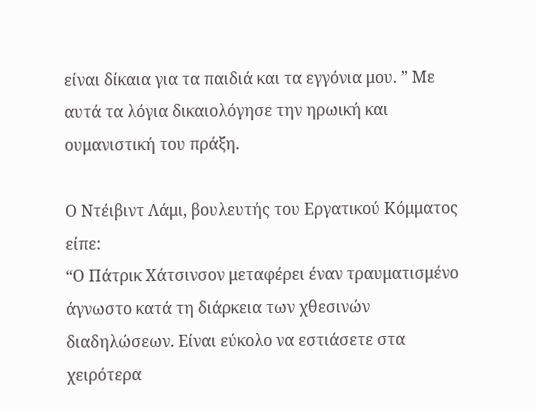είναι δίκαια για τα παιδιά και τα εγγόνια μου. ” Με αυτά τα λόγια δικαιολόγησε την ηρωική και ουμανιστική του πράξη.

Ο Ντέιβιντ Λάμι, βουλευτής του Εργατικού Κόμματος είπε:
“Ο Πάτρικ Χάτσινσον μεταφέρει έναν τραυματισμένο άγνωστο κατά τη διάρκεια των χθεσινών διαδηλώσεων. Είναι εύκολο να εστιάσετε στα χειρότερα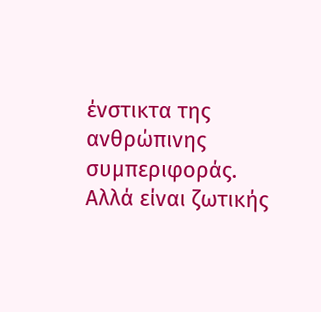ένστικτα της ανθρώπινης συμπεριφοράς. Αλλά είναι ζωτικής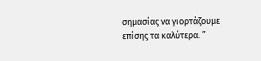σημασίας να γιορτάζουμε επίσης τα καλύτερα. ”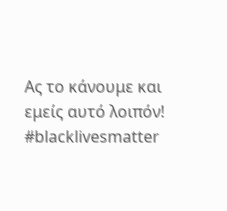Ας το κάνουμε και εμείς αυτό λοιπόν! #blacklivesmatter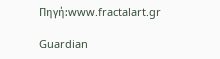Πηγή:www.fractalart.gr

Guardian